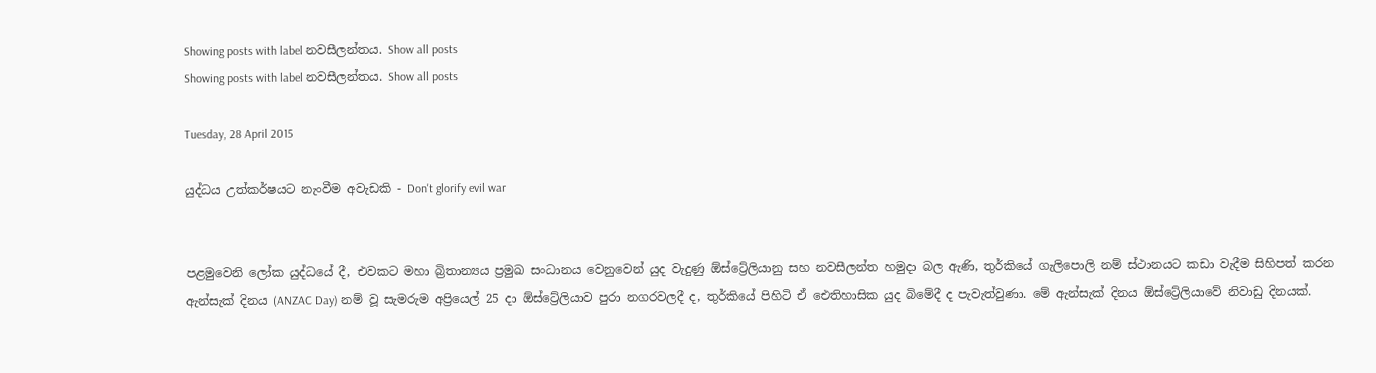Showing posts with label නවසීලන්තය. Show all posts
Showing posts with label නවසීලන්තය. Show all posts

Tuesday, 28 April 2015

යුද්ධය උත්කර්ෂයට නැංවීම අවැඩකි - Don't glorify evil war


පළමුවෙනි ලෝක යුද්ධයේ දී, එවකට මහා බ්‍රිතාන්‍යය ප්‍රමුඛ සංධානය වෙනුවෙන් යුද වැදුණු ඕස්ට්‍රේලියානු සහ නවසීලන්ත හමුදා බල ඇණි, තුර්කියේ ගැලිපොලි නම් ස්ථානයට කඩා වැදීම සිහිපත් කරන ඇන්සැක් දිනය (ANZAC Day) නම් වූ සැමරුම අප්‍රියෙල් 25 දා ඕස්ට්‍රේලියාව පුරා නගරවලදී ද, තුර්කියේ පිහිටි ඒ ඓතිහාසික යුද බිමේදී ද පැවැත්වුණා. මේ ඇන්සැක් දිනය ඕස්ට්‍රේලියාවේ නිවාඩු දිනයක්.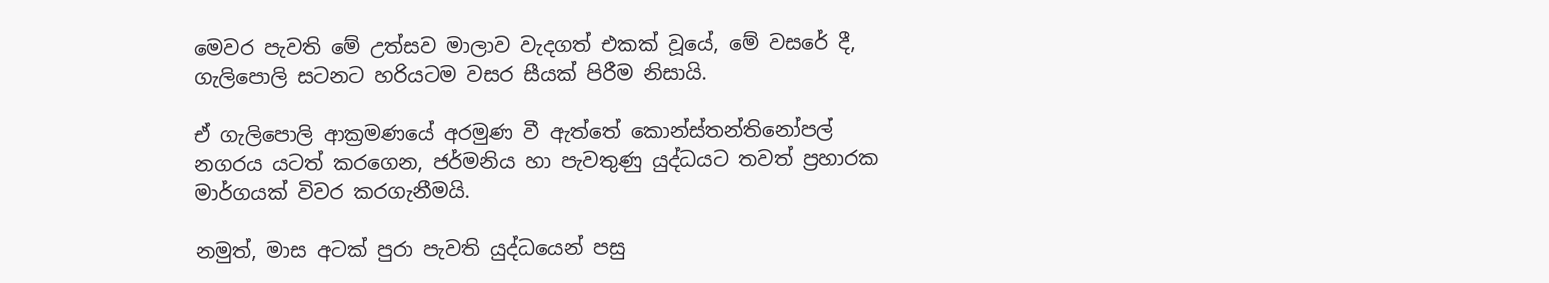මෙවර පැවති මේ උත්සව මාලාව වැදගත් එකක් වූයේ, මේ වසරේ දී, ගැලිපොලි සටනට හරියටම වසර සීයක් පිරීම නිසායි.

ඒ ගැලිපොලි ආක්‍රමණයේ අරමුණ වී ඇත්තේ කොන්ස්තන්තිනෝපල් නගරය යටත් කරගෙන, ජර්මනිය හා පැවතුණු යුද්ධයට තවත් ප්‍රහාරක මාර්ගයක් විවර කරගැනීමයි.

නමුත්, මාස අටක් පුරා පැවති යුද්ධයෙන් පසු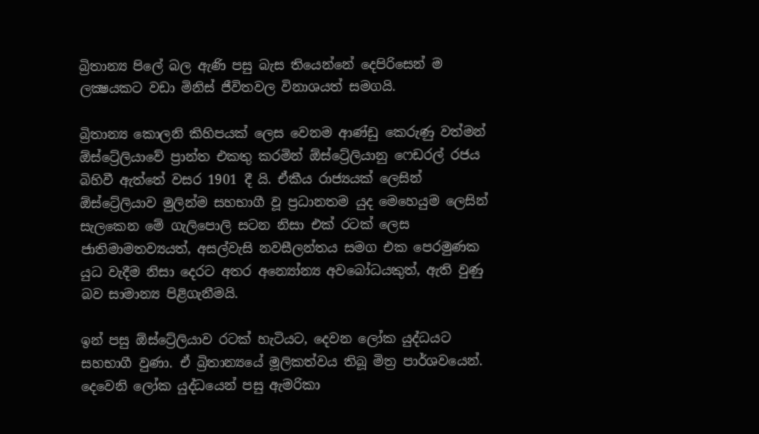බ්‍රිතාන්‍ය පිලේ බල ඇණි පසු බැස තියෙන්නේ දෙපිරිසෙන් ම ලක්‍ෂයකට වඩා මිනිස් ජීවිතවල විනාශයත් සමගයි.

බ්‍රිතාන්‍ය කොලනි කිහිපයක් ලෙස වෙනම ආණ්ඩු කෙරුණු වත්මන් ඕස්ට්‍රේලියාවේ ප්‍රාන්ත එකතු කරමින් ඕස්ට්‍රේලියානු ෆෙඩරල් රජය බිහිවී ඇත්තේ වසර 1901 දී යි. ඒකීය රාජ්‍යයක් ලෙසින් ඕස්ට්‍රේලියාව මුලින්ම සහභාගී වූ ප්‍රධානතම යුද මෙහෙයුම ලෙසින් සැලකෙන මේ ගැලිපොලි සටන නිසා එක් රටක් ලෙස ජාතිමාමතව්‍යයත්, අසල්වැසි නවසීලන්තය සමග එක පෙරමුණක යුධ වැදීම නිසා දෙරට අතර අන්‍යෝන්‍ය අවබෝධයකුත්, ඇති වුණු බව සාමාන්‍ය පිළිගැනීමයි.

ඉන් පසු ඕස්ට්‍රේලියාව රටක් හැටියට, දෙවන ලෝක යුද්ධයට සහභාගී වුණා. ඒ බ්‍රිතාන්‍යයේ මූලිකත්වය තිබූ මිත්‍ර පාර්ශවයෙන්. දෙවෙනි ලෝක යුද්ධයෙන් පසු ඇමරිකා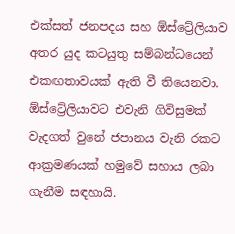එක්සත් ජනපදය සහ ඕස්ට්‍රේලියාව අතර යුද කටයුතු සම්බන්ධයෙන් එකඟතාවයක් ඇති වී තියෙනවා. ඕස්ට්‍රේලියාවට එවැනි ගිවිසුමක් වැදගත් වුනේ ජපානය වැනි රකට ආක්‍රමණයක් හමුවේ සහාය ලබා ගැනීම සඳහායි.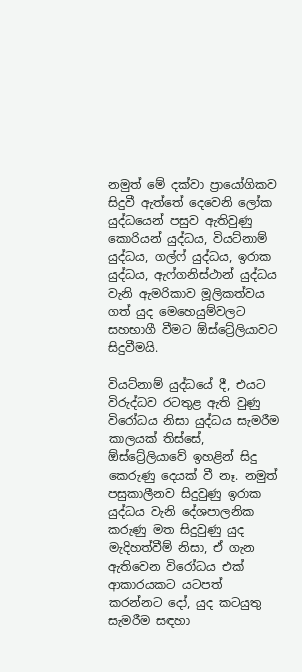නමුත් මේ දක්වා ප්‍රායෝගිකව සිදුවී ඇත්තේ දෙවෙනි ලෝක යුද්ධයෙන් පසුව ඇතිවුණු කොරියන් යුද්ධය, වියට්නාම් යුද්ධය, ගල්ෆ් යුද්ධය, ඉරාක යුද්ධය, ඇෆ්ගනිස්ථාන් යුද්ධය වැනි ඇමරිකාව මූලිකත්වය ගත් යුද මෙහෙයුම්වලට සහභාගී වීමට ඕස්ට්‍රේලියාවට සිදුවීමයි.

වියට්නාම් යුද්ධයේ දී, එයට විරුද්ධව රටතුළ ඇති වුණු විරෝධය නිසා යුද්ධය සැමරීම කාලයක් තිස්සේ, ඕස්ට්‍රේලියාවේ ඉහළින් සිදු කෙරුණු දෙයක් වී නෑ. නමුත් පසුකාලීනව සිදුවුණු ඉරාක යුද්ධය වැනි දේශපාලනික කරුණු මත සිදුවුණු යුද මැදිහත්වීම් නිසා, ඒ ගැන ඇතිවෙන විරෝධය එක් ආකාරයකට යටපත් කරන්නට දෝ, යුද කටයුතු සැමරීම සඳහා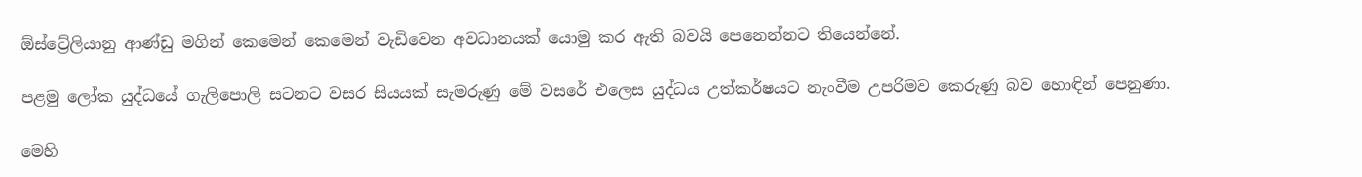ඕස්ට්‍රේලියානු ආණ්ඩු මගින් කෙමෙන් කෙමෙන් වැඩිවෙන අවධානයක් යොමු කර ඇති බවයි පෙනෙන්නට තියෙන්නේ.

පළමු ලෝක යුද්ධයේ ගැලිපොලි සටනට වසර සියයක් සැමරුණු මේ වසරේ එලෙස යුද්ධය උත්කර්ෂයට නැංවීම උපරිමව කෙරුණු බව හොඳින් පෙනුණා.

මෙහි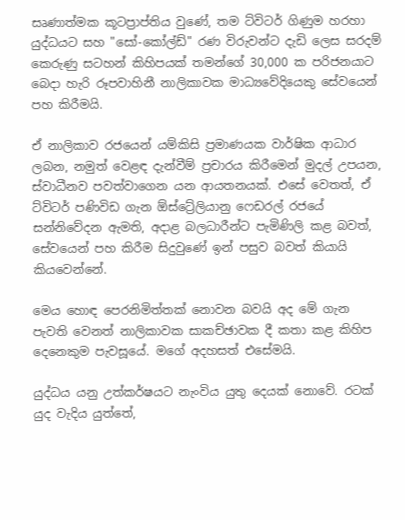සෘණාත්මක කූටප්‍රාප්තිය වුණේ, තම ට්විටර් ගිණුම හරහා යුද්ධයට සහ "සෝ-කෝල්ඩ්" රණ විරුවන්ට දැඩි ලෙස සරදම් කෙරුණු සටහන් කිහිපයක් තමන්ගේ 30,000 ක පරිජනයාට බෙදා හැරි රූපවාහිනී නාලිකාවක මාධ්‍යවේදියෙකු සේවයෙන් පහ කිරීමයි.

ඒ නාලිකාව රජයෙන් යම්කිසි ප්‍රමාණයක වාර්ෂික ආධාර ලබන, නමුත් වෙළඳ දැන්වීම් ප්‍රචාරය කිරීමෙන් මුදල් උපයන, ස්වාධීනව පවත්වාගෙන යන ආයතනයක්. එසේ වෙතත්, ඒ ට්විටර් පණිවිඩ ගැන ඕස්ට්‍රේලියානු ෆෙඩරල් රජයේ සන්නිවේදන ඇමති, අදාළ බලධාරීන්ට පැමිණිලි කළ බවත්, සේවයෙන් පහ කිරීම සිදුවුණේ ඉන් පසුව බවත් කියායි කියවෙන්නේ.

මෙය හොඳ පෙරනිමිත්තක් නොවන බවයි අද මේ ගැන පැවති වෙනත් නාලිකාවක සාකච්ඡාවක දී කතා කළ කිහිප දෙනෙකුම පැවසූයේ. මගේ අදහසත් එසේමයි.

යුද්ධය යනු උත්කර්ෂයට නැංවිය යුතු දෙයක් නොවේ. රටක් යුද වැදිය යුත්තේ,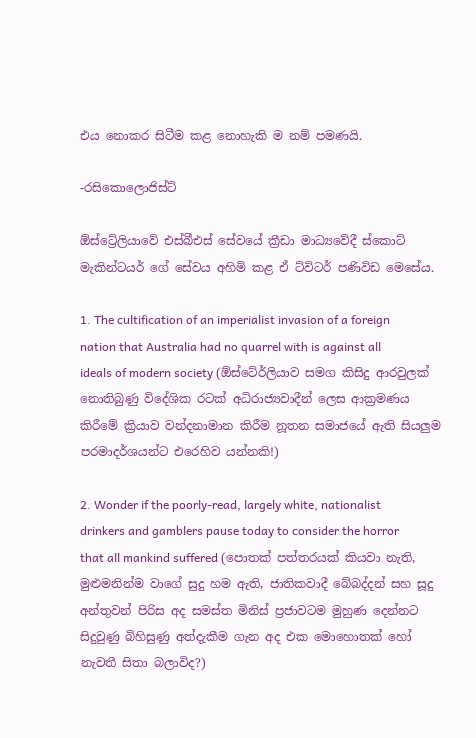එය නොකර සිටීම කළ නොහැකි ම නම් පමණයි.

-රසිකොලොජිස්ට්

ඕස්ට්‍රේලියාවේ එස්බීඑස් සේවයේ ක්‍රීඩා මාධ්‍යවේදී ස්කොට් මැකින්ටයර් ගේ සේවය අහිමි කළ ඒ ට්විටර් පණිවිඩ මෙසේය.

1. The cultification of an imperialist invasion of a foreign nation that Australia had no quarrel with is against all ideals of modern society (ඕස්ටේ‍ර්ලියාව සමග කිසිදු ආරවුලක් නොතිබුණු විදේශික රටක් අධිරාජ්‍යවාදීන් ලෙස ආක්‍රමණය කිරීමේ ක්‍රියාව වන්දනාමාන කිරීම නූතන සමාජයේ ඇති සියලුම පරමාදර්ශයන්ට එරෙහිව යන්නකි!)

2. Wonder if the poorly-read, largely white, nationalist drinkers and gamblers pause today to consider the horror that all mankind suffered (පොතක් පත්තරයක් කියවා නැති, මුළුමනින්ම වාගේ සුදු හම ඇති, ජාතිකවාදී බේබද්දන් සහ සූදු අන්තුවන් පිරිස අද සමස්ත මිනිස් ප්‍රජාවටම මුහුණ දෙන්නට සිදුවුණු බිහිසුණු අත්දැකීම ගැන අද එක මොහොතක් හෝ නැවතී සිතා බලාවිද?)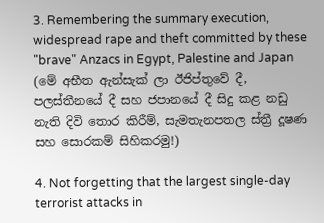3. Remembering the summary execution, widespread rape and theft committed by these "brave" Anzacs in Egypt, Palestine and Japan (මේ අභීත ඇන්සැක් ලා ඊජිප්තුවේ දී, පලස්තීනයේ දී සහ ජපානයේ දී සිදු කළ නඩු නැති දිවි තොර කිරීම්, සැමතැනපතල ස්ත්‍රී දූෂණ සහ සොරකම් සිහිකරමු!)

4. Not forgetting that the largest single-day terrorist attacks in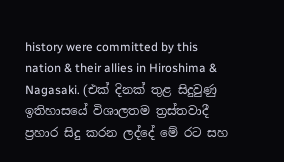history were committed by this nation & their allies in Hiroshima & Nagasaki. (එක් දිනක් තුළ සිදුවුණු ඉතිහාසයේ විශාලතම ත්‍රස්තවාදී ප්‍රහාර සිදු කරන ලද්දේ මේ රට සහ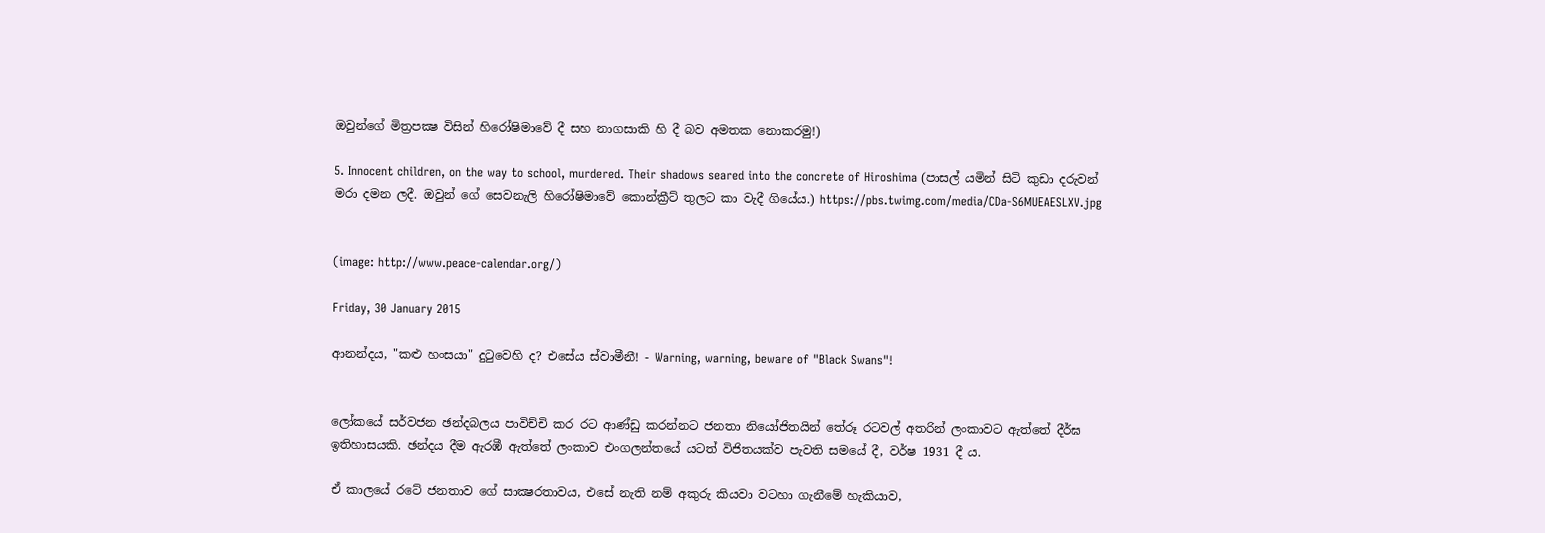ඔවුන්ගේ මිත්‍රපක්‍ෂ විසින් හිරෝෂිමාවේ දී සහ නාගසාකි හි දී බව අමතක නොකරමු!)

5. Innocent children, on the way to school, murdered. Their shadows seared into the concrete of Hiroshima (පාසල් යමින් සිටි කුඩා දරුවන් මරා දමන ලදී. ඔවුන් ගේ සෙවනැලි හිරෝෂිමාවේ කොන්ක්‍රීට් තුලට කා වැදී ගියේය.) https://pbs.twimg.com/media/CDa-S6MUEAESLXV.jpg


(image: http://www.peace-calendar.org/)

Friday, 30 January 2015

ආනන්දය, "කළු හංසයා" දුටුවෙහි ද? එසේය ස්වාමීනී! - Warning, warning, beware of "Black Swans"!


ලෝකයේ සර්වජන ඡන්දබලය පාවිච්චි කර රට ආණ්ඩු කරන්නට ජනතා නියෝජිතයින් තේරූ රටවල් අතරින් ලංකාවට ඇත්තේ දීර්ඝ ඉතිහාසයකි. ඡන්දය දීම ඇරඹී ඇත්තේ ලංකාව එංගලන්තයේ යටත් විජිතයක්ව පැවති සමයේ දී, වර්ෂ 1931 දී ය.

ඒ කාලයේ රටේ ජනතාව ගේ සාක්‍ෂරතාවය, එසේ නැති නම් අකුරු කියවා වටහා ගැනීමේ හැකියාව,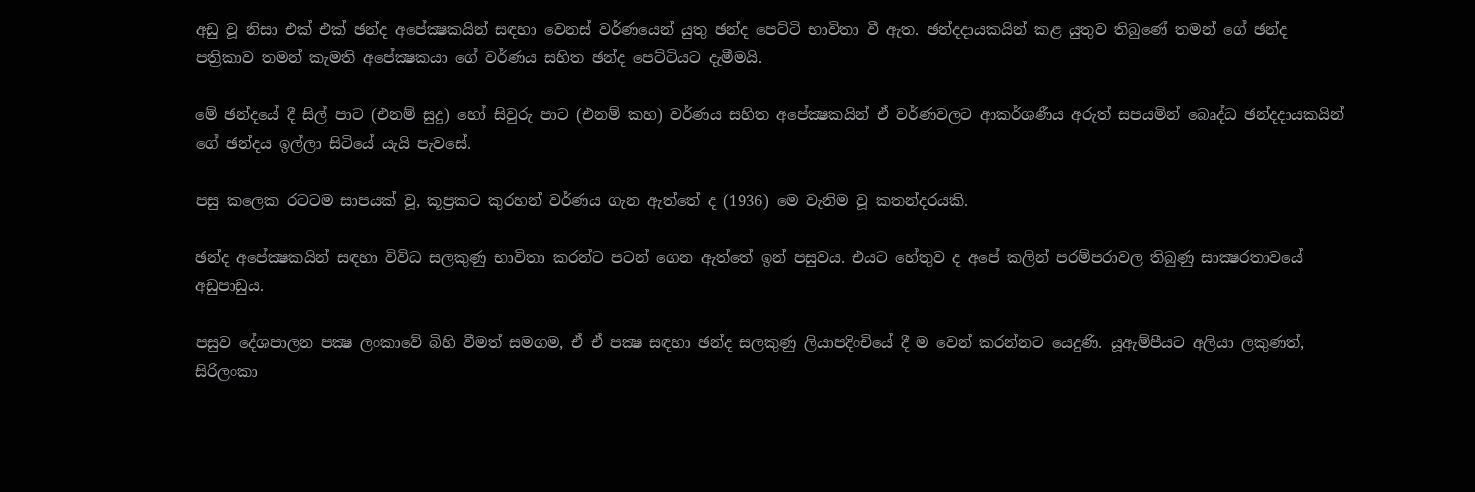අඩු වූ නිසා එක් එක් ඡන්ද අපේක්‍ෂකයින් සඳහා වෙනස් වර්ණයෙන් යුතු ඡන්ද පෙට්ටි භාවිතා වී ඇත. ඡන්දදායකයින් කළ යුතුව තිබුණේ තමන් ගේ ඡන්ද පත්‍රිකාව තමන් කැමති අපේක්‍ෂකයා ගේ වර්ණය සහිත ඡන්ද පෙට්ටියට දැමීමයි.

මේ ඡන්දයේ දී සිල් පාට (එනම් සුදු) හෝ සිවුරු පාට (එනම් කහ) වර්ණය සහිත අපේක්‍ෂකයින් ඒ වර්ණවලට ආකර්ශණීය අරුත් සපයමින් බෙෘද්ධ ඡන්දදායකයින් ගේ ඡන්දය ඉල්ලා සිටියේ යැයි පැවසේ.

පසු කලෙක රටටම සාපයක් වූ, කූප්‍රකට කුරහන් වර්ණය ගැන ඇත්තේ ද (1936) මෙ වැනිම වූ කතන්දරයකි.

ඡන්ද අපේක්‍ෂකයින් සඳහා විවිධ සලකුණු භාවිතා කරන්ට පටන් ගෙන ඇත්තේ ඉන් පසුවය. එයට හේතුව ද අපේ කලින් පරම්පරාවල තිබුණු සාක්‍ෂරතාවයේ අඩුපාඩුය.

පසුව දේශපාලන පක්‍ෂ ලංකාවේ බිහි වීමත් සමගම, ඒ ඒ පක්‍ෂ සඳහා ඡන්ද සලකුණු ලියාපදිංචියේ දී ම වෙන් කරන්නට යෙදුණි. යූඇම්පීයට අලියා ලකුණත්, සිරිලංකා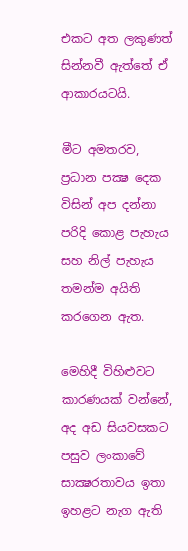එකට අත ලකුණත් සින්නවී ඇත්තේ ඒ ආකාරයටයි.

මීට අමතරව, ප්‍රධාන පක්‍ෂ දෙක විසින් අප දන්නා පරිදි කොළ පැහැය සහ නිල් පැහැය තමන්ම අයිති කරගෙන ඇත.

මෙහිදී විහිළුවට කාරණයක් වන්නේ, අද අඩ සියවසකට පසුව ලංකාවේ සාක්‍ෂරතාවය ඉතා ඉහළට නැග ඇති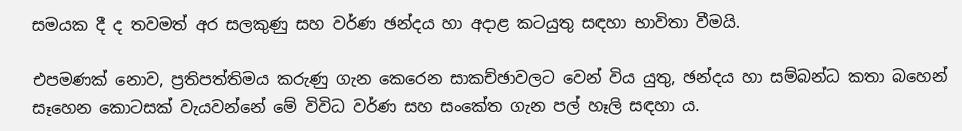සමයක දී ද තවමත් අර සලකුණු සහ වර්ණ ඡන්දය හා අදාළ කටයුතු සඳහා භාවිතා වීමයි.

එපමණක් නොව, ප්‍රතිපත්තිමය කරුණු ගැන කෙරෙන සාකච්ඡාවලට වෙන් විය යුතු, ඡන්දය හා සම්බන්ධ කතා බහෙන් සෑහෙන කොටසක් වැයවන්නේ මේ විවිධ වර්ණ සහ සංකේත ගැන පල් හෑලි සඳහා ය.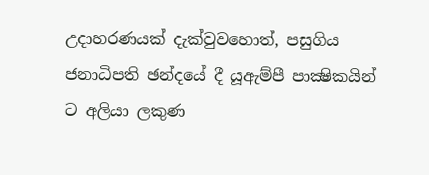උදාහරණයක් දැක්වුවහොත්, පසුගිය ජනාධිපති ඡන්දයේ දී යූඇම්පී පාක්‍ෂිකයින් ට අලියා ලකුණ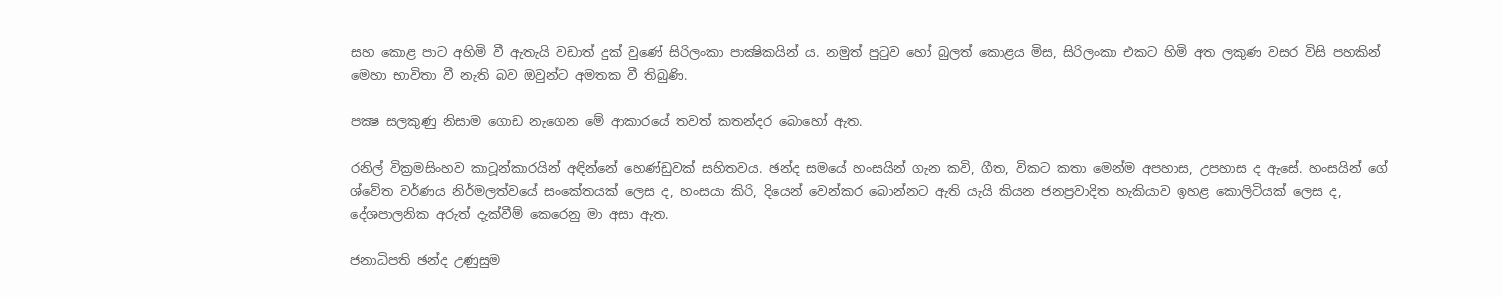සහ කොළ පාට අහිමි වී ඇතැයි වඩාත් දුක් වුණේ සිරිලංකා පාක්‍ෂිකයින් ය. නමුත් පුටුව හෝ බුලත් කොළය මිස, සිරිලංකා එකට හිමි අත ලකුණ වසර විසි පහකින් මෙහා භාවිතා වී නැති බව ඔවුන්ට අමතක වී තිබුණි.

පක්‍ෂ සලකුණු නිසාම ගොඩ නැගෙන මේ ආකාරයේ තවත් කතන්දර බොහෝ ඇත.

රනිල් වික්‍රමසිංහව කාටූන්කාරයින් අඳින්නේ හෙණ්ඩුවක් සහිතවය. ඡන්ද සමයේ හංසයින් ගැන කවි, ගීත, විකට කතා මෙන්ම අපහාස, උපහාස ද ඇසේ. හංසයින් ගේ ශ්වේත වර්ණය නිර්මලත්වයේ සංකේතයක් ලෙස ද, හංසයා කිරි, දියෙන් වෙන්කර බොන්නට ඇති යැයි කියන ජනප්‍රවාදිත හැකියාව ඉහළ කොලිටියක් ලෙස ද, දේශපාලනික අරුත් දැක්වීම් කෙරෙනු මා අසා ඇත.

ජනාධිපති ඡන්ද උණුසුම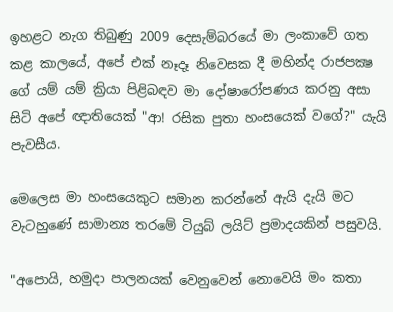ඉහළට නැග තිබුණු 2009 දෙසැම්බරයේ මා ලංකාවේ ගත කළ කාලයේ, අපේ එක් නෑදෑ නිවෙසක දී මහින්ද රාජපක්‍ෂ ගේ යම් යම් ක්‍රියා පිළිබඳව මා දෝෂාරෝපණය කරනු අසා සිටි අපේ ඥාතියෙක් "ආ! රසික පුතා හංසයෙක් වගේ?" යැයි පැවසීය.

මෙලෙස මා හංසයෙකුට සමාන කරන්නේ ඇයි දැයි මට වැටහුණේ සාමාන්‍ය තරමේ ටියුබ් ලයිට් ප්‍රමාදයකින් පසුවයි.

"අපොයි, හමුදා පාලනයක් වෙනුවෙන් නොවෙයි මං කතා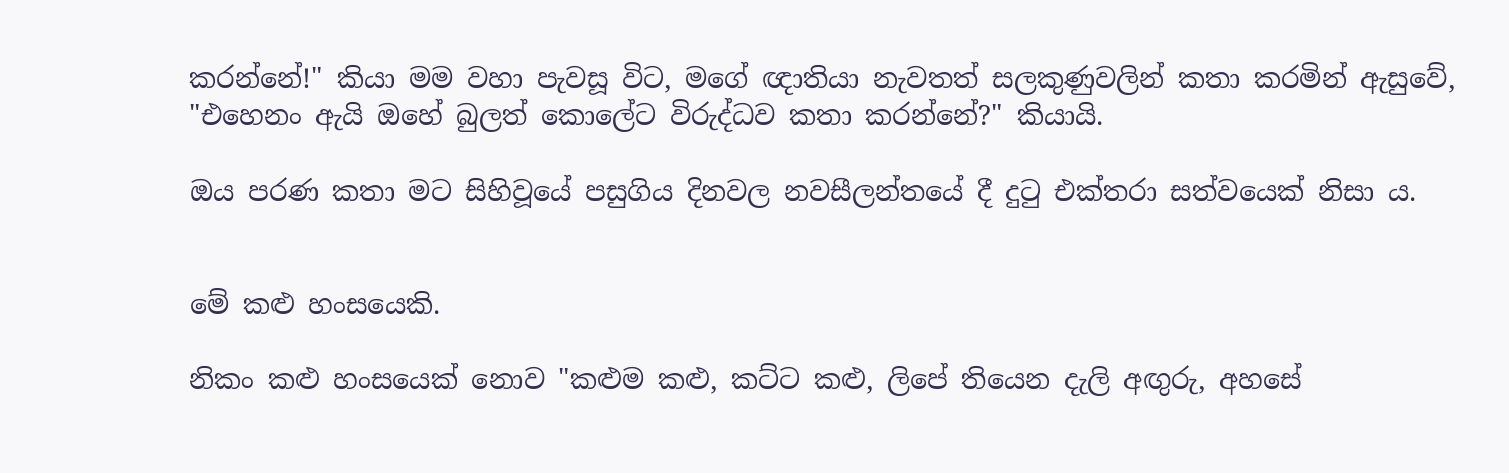කරන්නේ!" කියා මම වහා පැවසූ විට, මගේ ඥාතියා නැවතත් සලකුණුවලින් කතා කරමින් ඇසුවේ, "එහෙනං ඇයි ඔහේ බුලත් කොලේට විරුද්ධව කතා කරන්නේ?" කියායි.

ඔය පරණ කතා මට සිහිවූයේ පසුගිය දිනවල නවසීලන්තයේ දී දුටු එක්තරා සත්වයෙක් නිසා ය.


මේ කළු හංසයෙකි.

නිකං කළු හංසයෙක් නොව "කළුම කළු, කට්ට කළු, ලිපේ තියෙන දැලි අඟුරු, අහසේ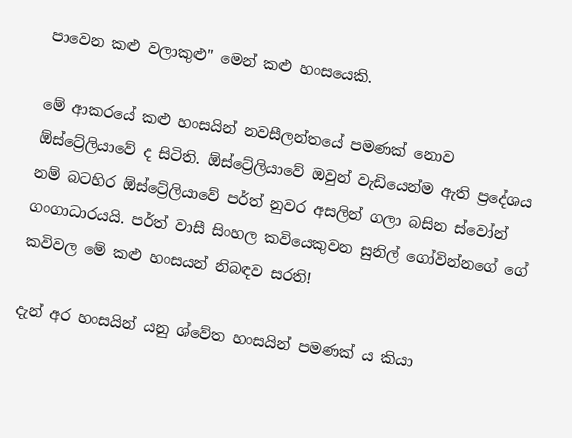පාවෙන කළු වලාකුළු" මෙන් කළු හංසයෙකි.

මේ ආකරයේ කළු හංසයින් නවසීලන්තයේ පමණක් නොව ඕස්ට්‍රේලියාවේ ද සිටිති. ඕස්ට්‍රේලියාවේ ඔවුන් වැඩියෙන්ම ඇති ප්‍රදේශය නම් බටහිර ඕස්ට්‍රේලියාවේ පර්ත් නුවර අසලින් ගලා බසින ස්වෝන් ගංගාධාරයයි. පර්ත් වාසී සිංහල කවියෙකුවන සුනිල් ගෝවින්නගේ ගේ කවිවල මේ කළු හංසයන් නිබඳව සරති!

දැන් අර හංසයින් යනු ශ්වේත හංසයින් පමණක් ය කියා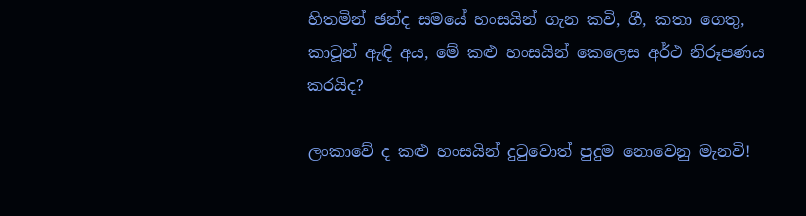හිතමින් ඡන්ද සමයේ හංසයින් ගැන කවි, ගී, කතා ගෙතු, කාටූන් ඇඳි අය, මේ කළු හංසයින් කෙලෙස අර්ථ නිරූපණය කරයිද?

ලංකාවේ ද කළු හංසයින් දුටුවොත් පුදුම නොවෙනු මැනවි!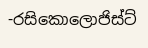-රසිකොලොජිස්ට්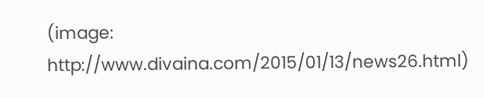(image: http://www.divaina.com/2015/01/13/news26.html)